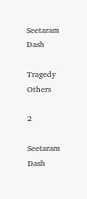Seetaram Dash

Tragedy Others

2

Seetaram Dash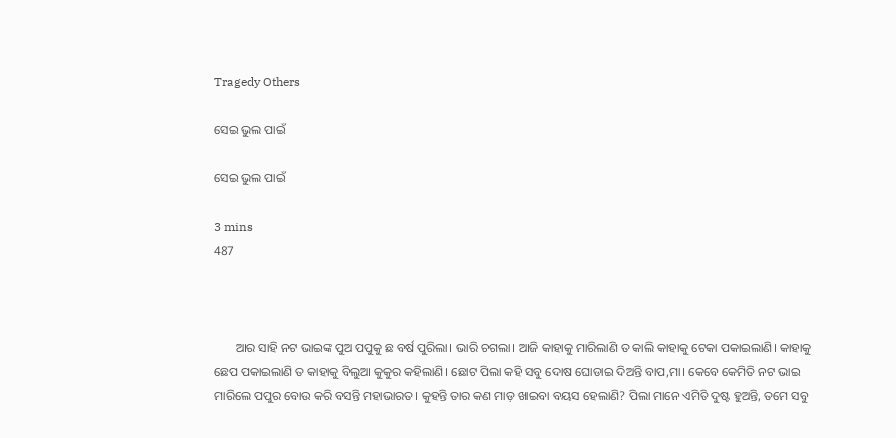Tragedy Others

ସେଇ ଭୁଲ ପାଇଁ

ସେଇ ଭୁଲ ପାଇଁ

3 mins
487



       ଆର ସାହି ନଟ ଭାଇଙ୍କ ପୁଅ ପପୁକୁ ଛ ବର୍ଷ ପୁରିଲା। ଭାରି ଚଗଲା। ଆଜି କାହାକୁ ମାରିଲାଣି ତ କାଲି କାହାକୁ ଟେକା ପକାଇଲାଣି। କାହାକୁ ଛେପ ପକାଇଲାଣି ତ କାହାକୁ ବିଲୁଆ କୁକୁର କହିଲାଣି। ଛୋଟ ପିଲା କହି ସବୁ ଦୋଷ ଘୋଡାଇ ଦିଅନ୍ତି ବାପ,ମା। କେବେ କେମିତି ନଟ ଭାଇ ମାରିଲେ ପପୁର ବୋଉ କରି ବସନ୍ତି ମହାଭାରତ। କୁହନ୍ତି ତାର କଣ ମାଡ଼ ଖାଇବା ବୟସ ହେଲାଣି? ପିଲା ମାନେ ଏମିତି ଦୁଷ୍ଟ ହୁଅନ୍ତି, ତମେ ସବୁ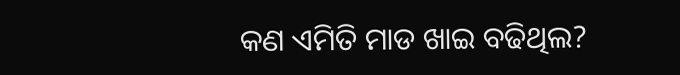କଣ ଏମିତି ମାଡ ଖାଇ ବଢିଥିଲ?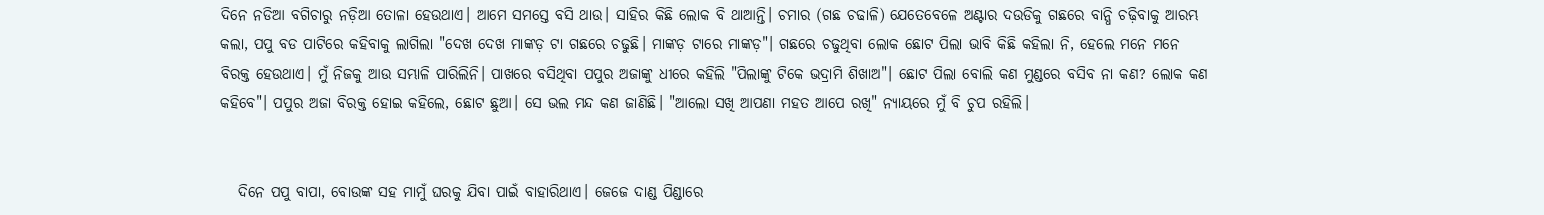ଦିନେ ନଡିଆ ବଗିଚାରୁ ନଡ଼ିଆ ତୋଳା ହେଉଥାଏ। ଆମେ ସମସ୍ତେ ବସି ଥାଉ। ସାହିର କିଛି ଲୋକ ବି ଥାଆନ୍ତି। ଚମାର (ଗଛ ଚଢାଳି) ଯେତେବେଳେ ଅଣ୍ଟାର ଦଉଡିକୁ ଗଛରେ ବାନ୍ଧି ଚଢ଼ିବାକୁ ଆରମ୍ଭ କଲା, ପପୁ ବଡ ପାଟିରେ କହିବାକୁ ଲାଗିଲା "ଦେଖ ଦେଖ ମାଙ୍କଡ଼ ଟା ଗଛରେ ଚଢୁଛି। ମାଙ୍କଡ଼ ଟାରେ ମାଙ୍କଡ଼"। ଗଛରେ ଚଢୁଥିବା ଲୋକ ଛୋଟ ପିଲା ଭାବି କିଛି କହିଲା ନି, ହେଲେ ମନେ ମନେ ବିରକ୍ତ ହେଉଥାଏ। ମୁଁ ନିଜକୁ ଆଉ ସମ୍ଭାଳି ପାରିଲିନି। ପାଖରେ ବସିଥିବା ପପୁର ଅଜାଙ୍କୁ ଧୀରେ କହିଲି "ପିଲାଙ୍କୁ ଟିକେ ଭଦ୍ରାମି ଶିଖାଅ"। ଛୋଟ ପିଲା ବୋଲି କଣ ମୁଣ୍ଡରେ ବସିବ ନା କଣ? ଲୋକ କଣ କହିବେ"। ପପୁର ଅଜା ବିରକ୍ତ ହୋଇ କହିଲେ, ଛୋଟ ଛୁଆ। ସେ ଭଲ ମନ୍ଦ କଣ ଜାଣିଛି। "ଆଲୋ ସଖି ଆପଣା ମହତ ଆପେ ରଖି" ନ୍ୟାୟରେ ମୁଁ ବି ଚୁପ ରହିଲି।


   ଦିନେ ପପୁ ବାପା, ବୋଉଙ୍କ ସହ ମାମୁଁ ଘରକୁ ଯିବା ପାଇଁ ବାହାରିଥାଏ। ଜେଜେ ଦାଣ୍ଡ ପିଣ୍ଡାରେ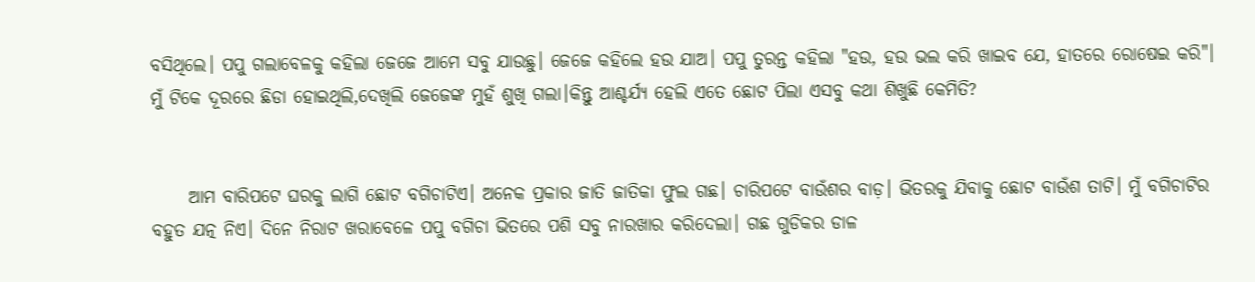ବସିଥିଲେ। ପପୁ ଗଲାବେଳକୁ କହିଲା ଜେଜେ ଆମେ ସବୁ ଯାଉଛୁ। ଜେଜେ କହିଲେ ହଉ ଯାଅ। ପପୁ ତୁରନ୍ତ କହିଲା "ହଉ, ହଉ ଭଲ କରି ଖାଇବ ଯେ, ହାତରେ ରୋଷେଇ କରି"। ମୁଁ ଟିକେ ଦୂରରେ ଛିଡା ହୋଇଥିଲି,ଦେଖିଲି ଜେଜେଙ୍କ ମୁହଁ ଶୁଖି ଗଲା।କିନ୍ତୁ ଆଶ୍ଚର୍ଯ୍ୟ ହେଲି ଏତେ ଛୋଟ ପିଲା ଏସବୁ କଥା ଶିଖୁଛି କେମିତି?


     ଆମ ବାରିପଟେ ଘରକୁ ଲାଗି ଛୋଟ ବଗିଚାଟିଏ। ଅନେକ ପ୍ରକାର ଜାତି ଜାତିକା ଫୁଲ ଗଛ। ଚାରିପଟେ ବାଉଁଶର ବାଡ଼। ଭିତରକୁ ଯିବାକୁ ଛୋଟ ବାଉଁଶ ତାଟି। ମୁଁ ବଗିଚାଟିର ବହୁତ ଯତ୍ନ ନିଏ। ଦିନେ ନିରାଟ ଖରାବେଳେ ପପୁ ବଗିଚା ଭିତରେ ପଶି ସବୁ ନାରଖାର କରିଦେଲା। ଗଛ ଗୁଡିକର ଡାଳ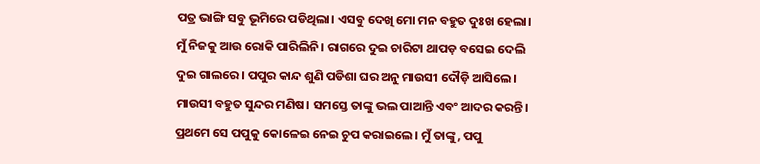ପତ୍ର ଭାଙ୍ଗି ସବୁ ଭୂମିରେ ପଡିଥିଲା। ଏସବୁ ଦେଖି ମୋ ମନ ବହୁତ ଦୁଃଖ ହେଲା। ମୁଁ ନିଜକୁ ଆଉ ରୋକି ପାରିଲିନି। ରାଗରେ ଦୁଇ ଚାରିଟା ଥାପଡ଼ ବସେଇ ଦେଲି ଦୁଇ ଗାଲରେ। ପପୁର କାନ୍ଦ ଶୁଣି ପଡିଶା ଘର ଅନୁ ମାଉସୀ ଦୌଡ଼ି ଆସିଲେ। ମାଉସୀ ବହୁତ ସୁନ୍ଦର ମଣିଷ। ସମସ୍ତେ ତାଙ୍କୁ ଭଲ ପାଆନ୍ତି ଏବଂ ଆଦର କରନ୍ତି। ପ୍ରଥମେ ସେ ପପୁକୁ କୋଳେଇ ନେଇ ଚୁପ କରାଇଲେ। ମୁଁ ତାଙ୍କୁ, ପପୁ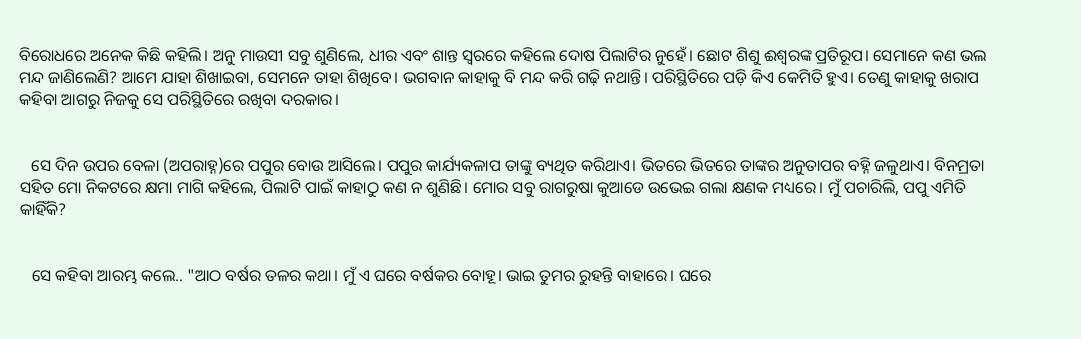ବିରୋଧରେ ଅନେକ କିଛି କହିଲି। ଅନୁ ମାଉସୀ ସବୁ ଶୁଣିଲେ, ଧୀର ଏବଂ ଶାନ୍ତ ସ୍ୱରରେ କହିଲେ ଦୋଷ ପିଲାଟିର ନୁହେଁ। ଛୋଟ ଶିଶୁ ଈଶ୍ୱରଙ୍କ ପ୍ରତିରୂପ। ସେମାନେ କଣ ଭଲ ମନ୍ଦ ଜାଣିଲେଣି? ଆମେ ଯାହା ଶିଖାଇବା, ସେମନେ ତାହା ଶିଖିବେ। ଭଗବାନ କାହାକୁ ବି ମନ୍ଦ କରି ଗଢ଼ି ନଥାନ୍ତି। ପରିସ୍ଥିତିରେ ପଡ଼ି କିଏ କେମିତି ହୁଏ। ତେଣୁ କାହାକୁ ଖରାପ କହିବା ଆଗରୁ ନିଜକୁ ସେ ପରିସ୍ଥିତିରେ ରଖିବା ଦରକାର।


   ସେ ଦିନ ଉପର ବେଳା (ଅପରାହ୍ନ)ରେ ପପୁର ବୋଉ ଆସିଲେ। ପପୁର କାର୍ଯ୍ୟକଳାପ ତାଙ୍କୁ ବ୍ୟଥିତ କରିଥାଏ। ଭିତରେ ଭିତରେ ତାଙ୍କର ଅନୁତାପର ବହ୍ନି ଜଳୁଥାଏ। ବିନମ୍ରତା ସହିତ ମୋ ନିକଟରେ କ୍ଷମା ମାଗି କହିଲେ, ପିଲାଟି ପାଇଁ କାହାଠୁ କଣ ନ ଶୁଣିଛି। ମୋର ସବୁ ରାଗରୁଷା କୁଆଡେ ଉଭେଇ ଗଲା କ୍ଷଣକ ମଧ୍ୟରେ। ମୁଁ ପଚାରିଲି, ପପୁ ଏମିତି କାହିଁକି?


   ସେ କହିବା ଆରମ୍ଭ କଲେ.. "ଆଠ ବର୍ଷର ତଳର କଥା। ମୁଁ ଏ ଘରେ ବର୍ଷକର ବୋହୂ। ଭାଇ ତୁମର ରୁହନ୍ତି ବାହାରେ। ଘରେ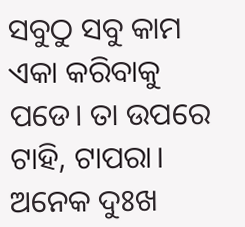ସବୁଠୁ ସବୁ କାମ ଏକା କରିବାକୁ ପଡେ। ତା ଉପରେ ଟାହି, ଟାପରା। ଅନେକ ଦୁଃଖ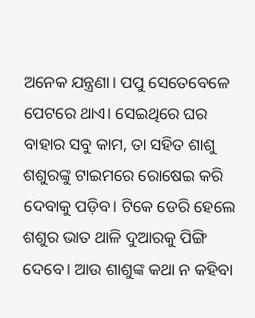ଅନେକ ଯନ୍ତ୍ରଣା। ପପୁ ସେତେବେଳେ ପେଟରେ ଥାଏ। ସେଇଥିରେ ଘର ବାହାର ସବୁ କାମ, ତା ସହିତ ଶାଶୁ ଶଶୁରଙ୍କୁ ଟାଇମରେ ରୋଷେଇ କରି ଦେବାକୁ ପଡ଼ିବ। ଟିକେ ଡେରି ହେଲେ ଶଶୁର ଭାତ ଥାଳି ଦୁଆରକୁ ପିଙ୍ଗି ଦେବେ। ଆଉ ଶାଶୁଙ୍କ କଥା ନ କହିବା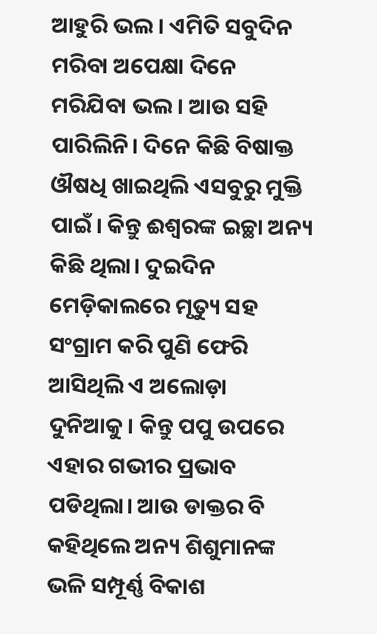ଆହୁରି ଭଲ। ଏମିତି ସବୁଦିନ ମରିବା ଅପେକ୍ଷା ଦିନେ ମରିଯିବା ଭଲ। ଆଉ ସହି ପାରିଲିନି। ଦିନେ କିଛି ବିଷାକ୍ତ ଔଷଧି ଖାଇଥିଲି ଏସବୁରୁ ମୁକ୍ତି ପାଇଁ। କିନ୍ତୁ ଈଶ୍ଵରଙ୍କ ଇଚ୍ଛା ଅନ୍ୟ କିଛି ଥିଲା। ଦୁଇଦିନ ମେଡ଼ିକାଲରେ ମୃତ୍ୟୁ ସହ ସଂଗ୍ରାମ କରି ପୁଣି ଫେରି ଆସିଥିଲି ଏ ଅଲୋଡ଼ା ଦୁନିଆକୁ। କିନ୍ତୁ ପପୁ ଉପରେ ଏହାର ଗଭୀର ପ୍ରଭାବ ପଡିଥିଲା। ଆଉ ଡାକ୍ତର ବି କହିଥିଲେ ଅନ୍ୟ ଶିଶୁମାନଙ୍କ ଭଳି ସମ୍ପୂର୍ଣ୍ଣ ବିକାଶ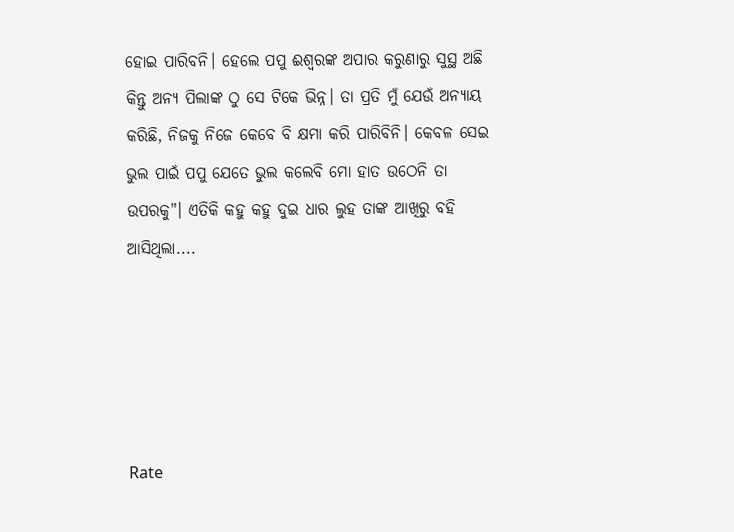ହୋଇ ପାରିବନି। ହେଲେ ପପୁ ଈଶ୍ୱରଙ୍କ ଅପାର କରୁଣାରୁ ସୁସ୍ଥ ଅଛି କିନ୍ତୁ ଅନ୍ୟ ପିଲାଙ୍କ ଠୁ ସେ ଟିକେ ଭିନ୍ନ। ତା ପ୍ରତି ମୁଁ ଯେଉଁ ଅନ୍ୟାୟ କରିଛି, ନିଜକୁ ନିଜେ କେବେ ବି କ୍ଷମା କରି ପାରିବିନି। କେବଳ ସେଇ ଭୁଲ ପାଇଁ ପପୁ ଯେତେ ଭୁଲ କଲେବି ମୋ ହାତ ଉଠେନି ତା ଉପରକୁ"। ଏତିକି କହୁ କହୁ ଦୁଇ ଧାର ଲୁହ ତାଙ୍କ ଆଖିରୁ ବହି ଆସିଥିଲା....





Rate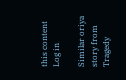this content
Log in

Similar oriya story from Tragedy